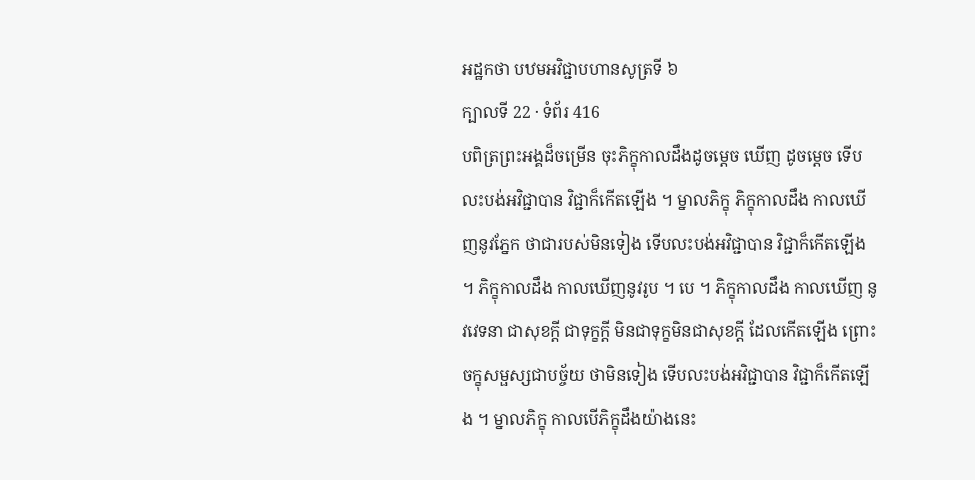អដ្ឋកថា បឋមអវិជ្ជាបហានសូត្រទី ៦
ក្បាលទី 22 · ទំព័រ 416
បពិត្រព្រះអង្គដ៏ចម្រើន ចុះភិក្ខុកាលដឹងដូចម្តេច ឃើញ ដូចម្តេច ទើបលះបង់អវិជ្ជាបាន វិជ្ជាក៏កើតឡើង ។ ម្នាលភិក្ខុ ភិក្ខុកាលដឹង កាលឃើញនូវភ្នែក ថាជារបស់មិនទៀង ទើបលះបង់អវិជ្ជាបាន វិជ្ជាក៏កើតឡើង ។ ភិក្ខុកាលដឹង កាលឃើញនូវរូប ។ បេ ។ ភិក្ខុកាលដឹង កាលឃើញ នូវវេទនា ជាសុខក្តី ជាទុក្ខក្តី មិនជាទុក្ខមិនជាសុខក្តី ដែលកើតឡើង ព្រោះ ចក្ខុសម្ផស្សជាបច្ច័យ ថាមិនទៀង ទើបលះបង់អវិជ្ជាបាន វិជ្ជាក៏កើតឡើង ។ ម្នាលភិក្ខុ កាលបើភិក្ខុដឹងយ៉ាងនេះ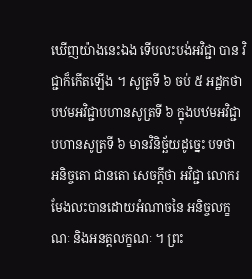ឃើញយ៉ាងនេះឯង ទើបលះបង់អវិជ្ជា បាន វិជ្ជាក៏កើតឡើង ។ សូត្រទី ៦ ចប់ ៥ អដ្ឋកថា បឋមអវិជ្ជាបហានសូត្រទី ៦ ក្នុងបឋមអវិជ្ជាបហានសូត្រទី ៦ មានវិនិច្ឆ័យដូច្នេះ បទថា អនិច្ចតោ ជានតោ សេចក្តីថា អវិជ្ជា លោករមែងលះបានដោយអំណាចនៃ អនិច្ចលក្ខណៈ និងអនត្តលក្ខណៈ ។ ព្រះ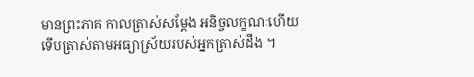មានព្រះភាគ កាលត្រាស់សម្តែង អនិច្ចលក្ខណៈហើយ ទើបត្រាស់តាមអធ្យាស្រ័យរបស់អ្នកត្រាស់ដឹង ។